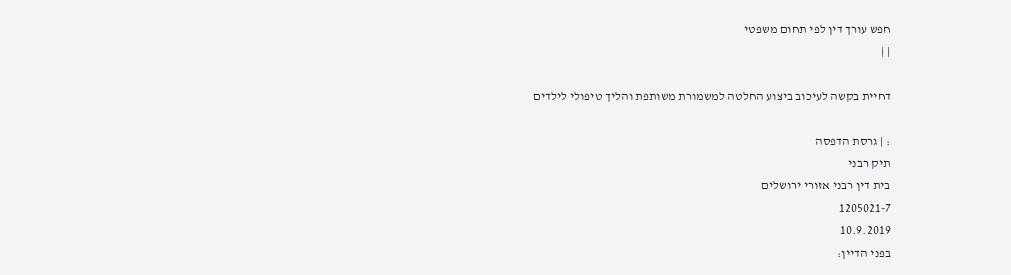חפש עורך דין לפי תחום משפטי
| |

דחיית בקשה לעיכוב ביצוע החלטה למשמורת משותפת והליך טיפולי לילדים

: | גרסת הדפסה
תיק רבני
בית דין רבני אזורי ירושלים
1205021-7
10.9.2019
בפני הדיין: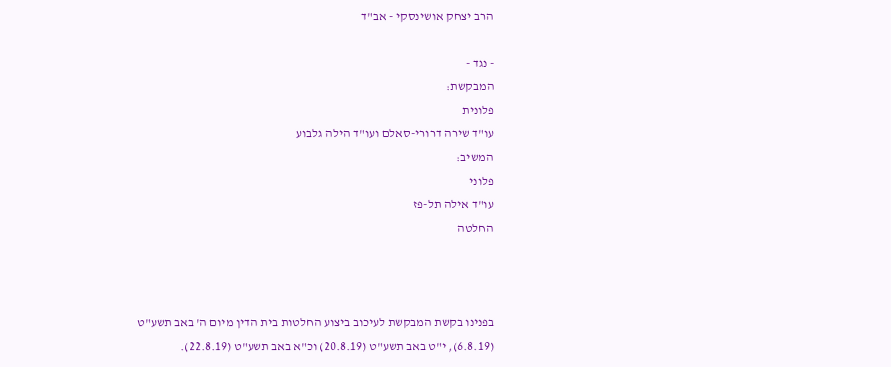הרב יצחק אושינסקי - אב"ד

- נגד -
המבקשת:
פלונית
עו"ד שירה דרורי-סאלם ועו"ד הילה גלבוע
המשיב:
פלוני
עו"ד אילה תל-פז
החלטה



בפנינו בקשת המבקשת לעיכוב ביצוע החלטות בית הדין מיום ה' באב תשע"ט (6.8.19), י"ט באב תשע"ט (20.8.19) וכ"א באב תשע"ט (22.8.19).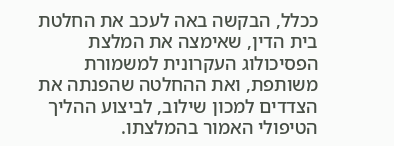ככלל, הבקשה באה לעכב את החלטת בית הדין, שאימצה את המלצת הפסיכולוג העקרונית למשמורת משותפת, ואת ההחלטה שהפנתה את הצדדים למכון שילוב, לביצוע ההליך הטיפולי האמור בהמלצתו.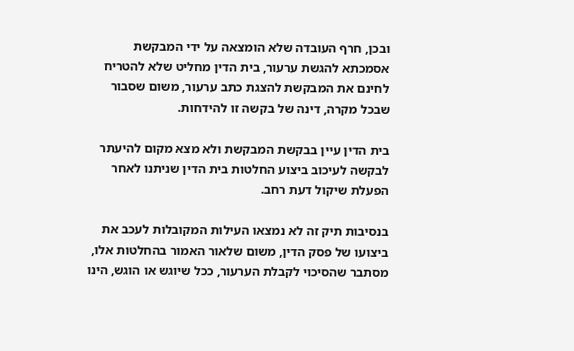ובכן, חרף העובדה שלא הומצאה על ידי המבקשת אסמכתא להגשת ערעור, בית הדין מחליט שלא להטריח לחינם את המבקשת להצגת כתב ערעור, משום שסבור שבכל מקרה, דינה של בקשה זו להידחות.

בית הדין עיין בבקשת המבקשת ולא מצא מקום להיעתר לבקשה לעיכוב ביצוע החלטות בית הדין שניתנו לאחר הפעלת שיקול דעת רחב.

בנסיבות תיק זה לא נמצאו העילות המקובלות לעכב את ביצועו של פסק הדין, משום שלאור האמור בהחלטות אלו, מסתבר שהסיכוי לקבלת הערעור, ככל שיוגש או הוגש, הינו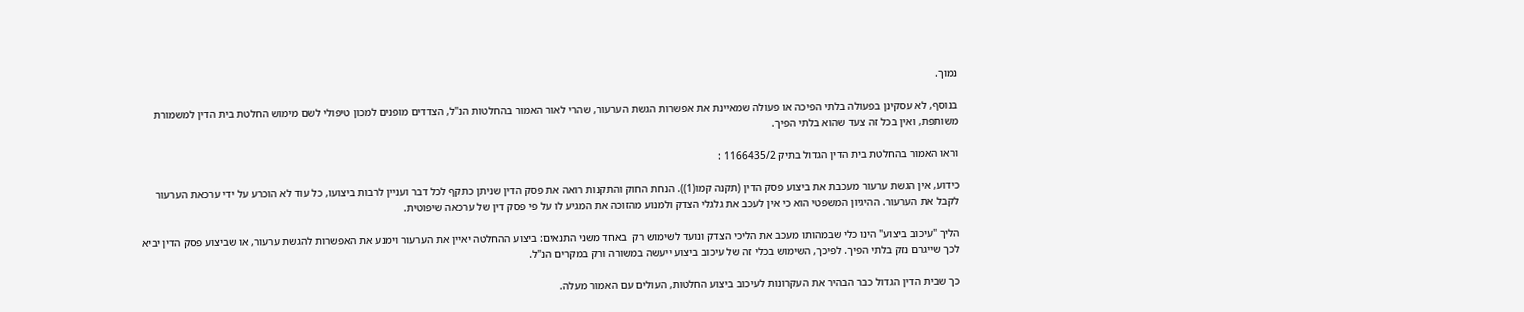נמוך.

בנוסף, לא עסקינן בפעולה בלתי הפיכה או פעולה שמאיינת את אפשרות הגשת הערעור, שהרי לאור האמור בהחלטות הנ"ל, הצדדים מופנים למכון טיפולי לשם מימוש החלטת בית הדין למשמורת משותפת, ואין בכל זה צעד שהוא בלתי הפיך.

וראו האמור בהחלטת בית הדין הגדול בתיק 1166435/2 :

כידוע, אין הגשת ערעור מעכבת את ביצוע פסק הדין (תקנה קמו(1)). הנחת החוק והתקנות רואה את פסק הדין שניתן כתקף לכל דבר ועניין לרבות ביצועו, כל עוד לא הוכרע על ידי ערכאת הערעור לקבל את הערעור. ההיגיון המשפטי הוא כי אין לעכב את גלגלי הצדק ולמנוע מהזוכה את המגיע לו על פי פסק דין של ערכאה שיפוטית.

הליך "עיכוב ביצוע" הינו כלי שבמהותו מעכב את הליכי הצדק ונועד לשימוש רק  באחד משני התנאים: ביצוע ההחלטה יאיין את הערעור וימנע את האפשרות להגשת ערעור, או שביצוע פסק הדין יביא לכך שייגרם נזק בלתי הפיך. לפיכך, השימוש בכלי זה של עיכוב ביצוע ייעשה במשורה ורק במקרים הנ"ל.

כך שבית הדין הגדול כבר הבהיר את העקרונות לעיכוב ביצוע החלטות, העולים עם האמור מעלה.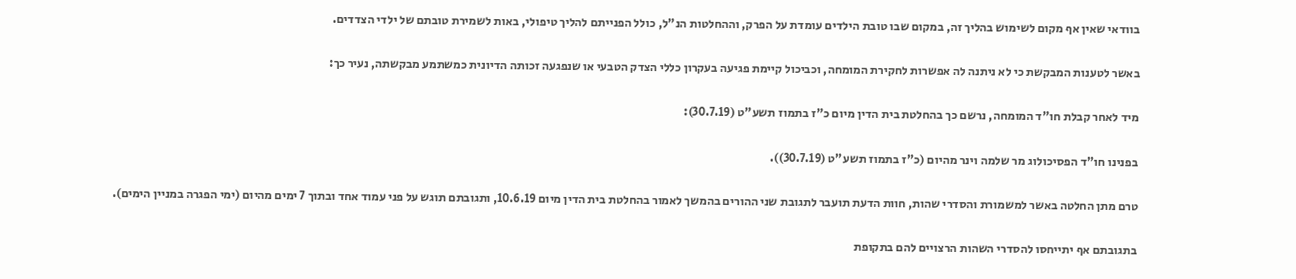בוודאי שאין אף מקום לשימוש בהליך זה, במקום שבו טובת הילדים עומדת על הפרק, וההחלטות הנ"ל, כולל הפנייתם להליך טיפולי, באות לשמירת טובתם של ילדי הצדדים.

באשר לטענות המבקשת כי לא ניתנה לה אפשרות לחקירת המומחה, וכביכול קיימת פגיעה בעקרון כללי הצדק הטבעי או שנפגעה זכותה הדיונית כמשתמע מבקשתה, נעיר כך:

מיד לאחר קבלת חו"ד המומחה, נרשם כך בהחלטת בית הדין מיום כ"ז בתמוז תשע"ט (30.7.19):

בפנינו חו"ד הפסיכולוג מר שלמה וינר מהיום (כ"ז בתמוז תשע"ט (30.7.19)).

טרם מתן החלטה באשר למשמורת והסדרי שהות, חוות הדעת תועבר לתגובת שני ההורים בהמשך לאמור בהחלטת בית הדין מיום 10.6.19, ותגובתם תוגש על פני עמוד אחד ובתוך 7 ימים מהיום (ימי הפגרה במניין הימים).

בתגובתם אף יתייחסו להסדרי השהות הרצויים להם בתקופת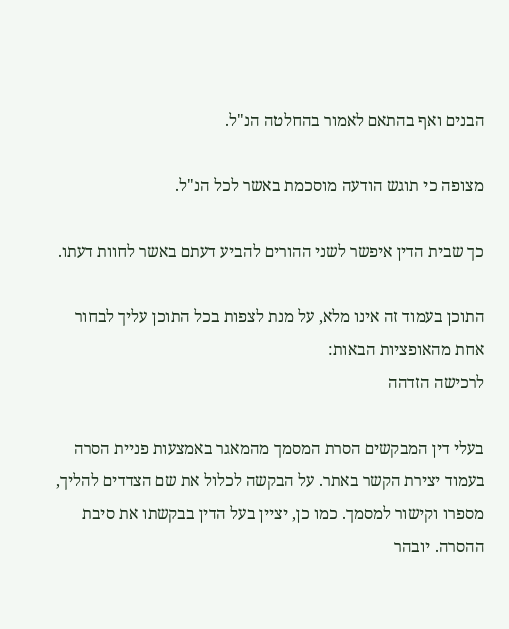הבנים ואף בהתאם לאמור בהחלטה הנ"ל.

מצופה כי תוגש הודעה מוסכמת באשר לכל הנ"ל.

כך שבית הדין איפשר לשני ההורים להביע דעתם באשר לחוות דעתו.

התוכן בעמוד זה אינו מלא, על מנת לצפות בכל התוכן עליך לבחור אחת מהאופציות הבאות:
לרכישה הזדהה

בעלי דין המבקשים הסרת המסמך מהמאגר באמצעות פניית הסרה בעמוד יצירת הקשר באתר. על הבקשה לכלול את שם הצדדים להליך, מספרו וקישור למסמך. כמו כן, יציין בעל הדין בבקשתו את סיבת ההסרה. יובהר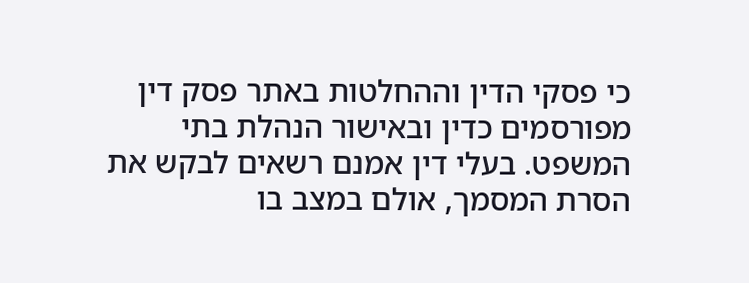כי פסקי הדין וההחלטות באתר פסק דין מפורסמים כדין ובאישור הנהלת בתי המשפט. בעלי דין אמנם רשאים לבקש את הסרת המסמך, אולם במצב בו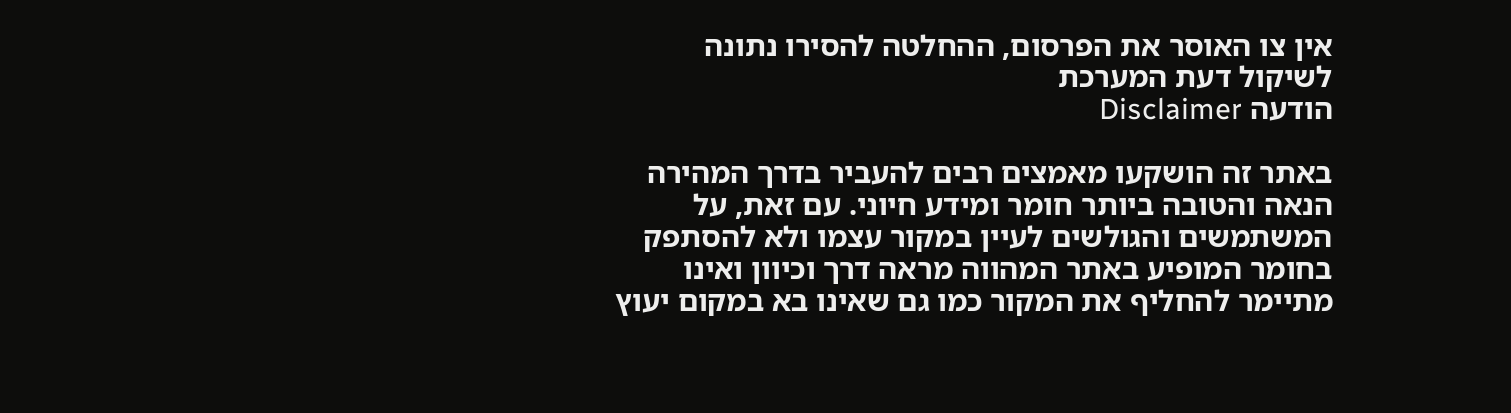אין צו האוסר את הפרסום, ההחלטה להסירו נתונה לשיקול דעת המערכת
הודעה Disclaimer

באתר זה הושקעו מאמצים רבים להעביר בדרך המהירה הנאה והטובה ביותר חומר ומידע חיוני. עם זאת, על המשתמשים והגולשים לעיין במקור עצמו ולא להסתפק בחומר המופיע באתר המהווה מראה דרך וכיוון ואינו מתיימר להחליף את המקור כמו גם שאינו בא במקום יעוץ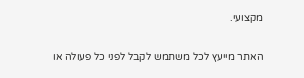מקצועי.

האתר מייעץ לכל משתמש לקבל לפני כל פעולה או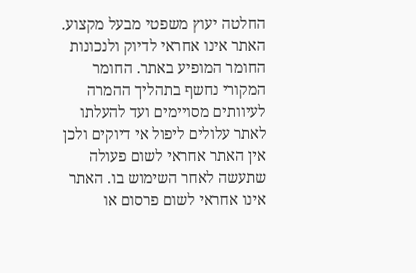החלטה יעוץ משפטי מבעל מקצוע. האתר אינו אחראי לדיוק ולנכונות החומר המופיע באתר. החומר המקורי נחשף בתהליך ההמרה לעיוותים מסויימים ועד להעלתו לאתר עלולים ליפול אי דיוקים ולכן אין האתר אחראי לשום פעולה שתעשה לאחר השימוש בו. האתר אינו אחראי לשום פרסום או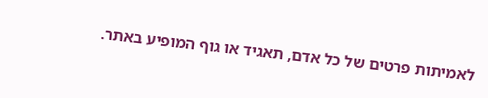לאמיתות פרטים של כל אדם, תאגיד או גוף המופיע באתר.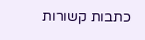כתבות קשורות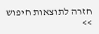חזרה לתוצאות חיפוש >>